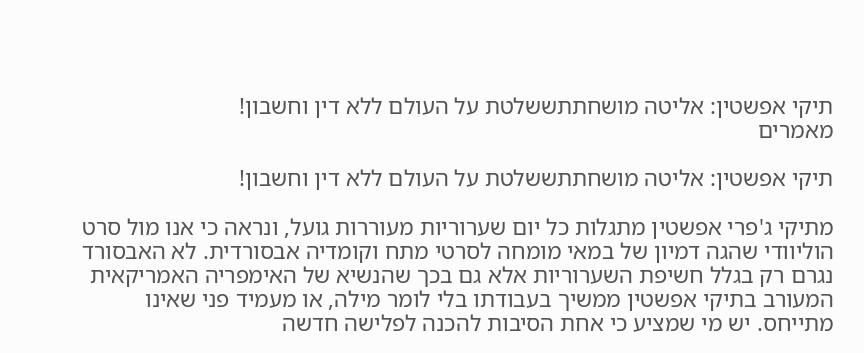תיקי אפשטין: אליטה מושחתתששלטת על העולם ללא דין וחשבון!
מאמרים

תיקי אפשטין: אליטה מושחתתששלטת על העולם ללא דין וחשבון!

מתיקי ג'פרי אפשטין מתגלות כל יום שערוריות מעוררות גועל, ונראה כי אנו מול סרט הוליוודי שהגה דמיון של במאי מומחה לסרטי מתח וקומדיה אבסורדית. לא האבסורד נגרם רק בגלל חשיפת השערוריות אלא גם בכך שהנשיא של האימפריה האמריקאית המעורב בתיקי אפשטין ממשיך בעבודתו בלי לומר מילה, או מעמיד פני שאינו מתייחס. יש מי שמציע כי אחת הסיבות להכנה לפלישה חדשה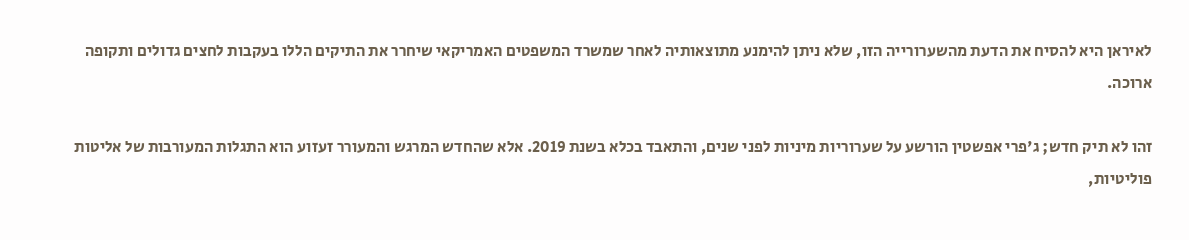לאיראן היא להסיח את הדעת מהשערורייה הזו, שלא ניתן להימנע מתוצאותיה לאחר שמשרד המשפטים האמריקאי שיחרר את התיקים הללו בעקבות לחצים גדולים ותקופה ארוכה.

זהו לא תיק חדש; ג'פרי אפשטין הורשע על שערוריות מיניות לפני שנים, והתאבד בכלא בשנת 2019. אלא שהחדש המרגש והמעורר זעזוע הוא התגלות המעורבות של אליטות פוליטיות,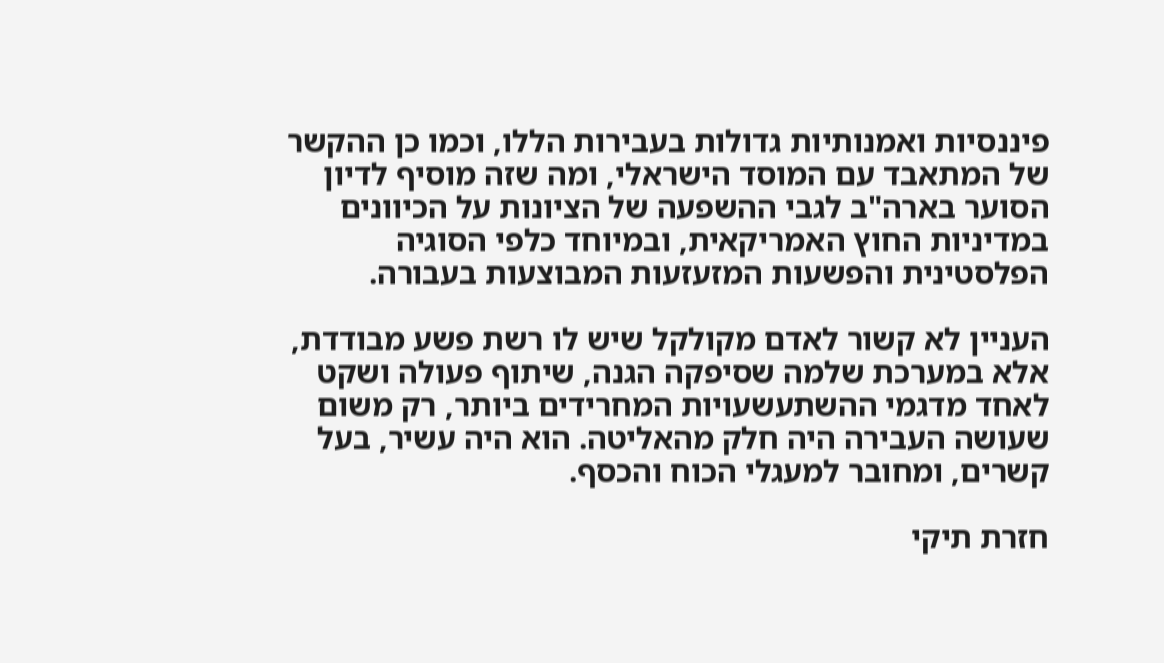פיננסיות ואמנותיות גדולות בעבירות הללו, וכמו כן ההקשר של המתאבד עם המוסד הישראלי, ומה שזה מוסיף לדיון הסוער בארה"ב לגבי ההשפעה של הציונות על הכיוונים במדיניות החוץ האמריקאית, ובמיוחד כלפי הסוגיה הפלסטינית והפשעות המזעזעות המבוצעות בעבורה.

העניין לא קשור לאדם מקולקל שיש לו רשת פשע מבודדת, אלא במערכת שלמה שסיפקה הגנה, שיתוף פעולה ושקט לאחד מדגמי ההשתעשעויות המחרידים ביותר, רק משום שעושה העבירה היה חלק מהאליטה. הוא היה עשיר, בעל קשרים, ומחובר למעגלי הכוח והכסף.

חזרת תיקי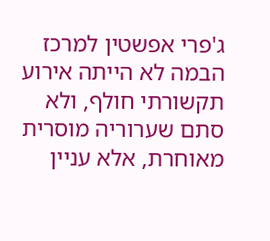ג'פרי אפשטין למרכז הבמה לא הייתה אירוע תקשורתי חולף, ולא סתם שערוריה מוסרית מאוחרת, אלא עניין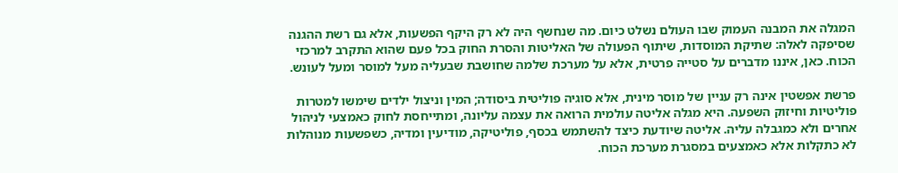המגלה את המבנה העמוק שבו העולם נשלט כיום. מה שנחשף היה לא רק היקף הפשעות, אלא גם רשת ההגנה שסיפקה לאלה: שתיקת המוסדות, שיתוף הפעולה של האליטות והסרת החוק בכל פעם שהוא התקרב למרכזי הכוח. כאן, איננו מדברים על סטייה פרטית, אלא על מערכת שלמה שחושבת שבעליה מעל למוסר ומעל לעונש.

פרשת אפשטין אינה רק עניין של מוסר מינית, אלא סוגיה פוליטית ביסודה; המין וניצול ילדים שימשו למטרות פוליטיות וחיזוק השפעה. היא מגלה אליטה עולמית הרואה את עצמה עליונה, ומתייחסת לחוק כאמצעי לניהול אחרים ולא כמגבלה עליה. אליטה שיודעת כיצד להשתמש בכסף, פוליטיקה, מודיעין ומדיה, כשפשעות מנוהלות לא כתקלות אלא כאמצעים במסגרת מערכת הכוח.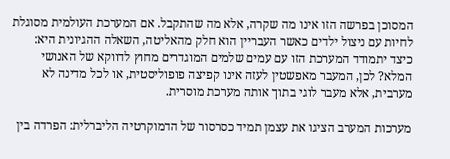המסוכן בפרשה הזו אינו מה שקרה, אלא מה שהתקבל. אם המערכת העולמית מסוגלת לחיות עם ניצול ילדים כאשר העבריין הוא חלק מהאליטה, השאלה ההגיונית היא: כיצד יתמודד המערכת הזו עם עמים שלמים המוגדרים מחוץ לדווקא של האנושי המלא? לכן, המעבר מאפשטין לעזה אינו קפיצה פופוליסטית, או לכל מדינה לא מערבית, אלא מעבר לוגי בתוך אותה מערכת מוסרית.

מערכות המערב הציגו את עצמן תמיד כסרסור של הדמוקרטיה הליברלית: הפרדה בין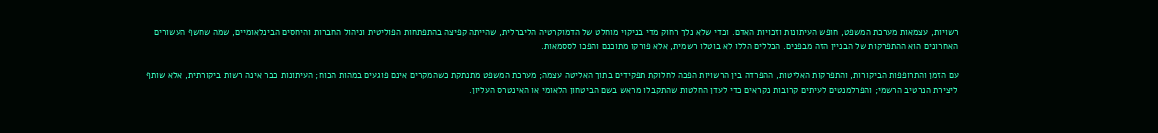רשויות, עצמאות מערכת המשפט, חופש העיתונות וזכויות האדם. וכדי שלא נלך רחוק מדי בניקוי מוחלט של הדמוקרטיה הליברלית, שהייתה קפיצה בהתפתחות הפוליטית וניהול החברות והיחסים הבינלאומיים, שמה שחשף העשורים האחרונים הוא ההתפרקות של הבניין הזה מבפנים. הכללים הללו לא בוטלו רשמית, אלא פורקו מתוכנם והפכו לססמאות.

עם הזמן והתרופפות הביקורות, והתפרקות האליטות, ההפרדה בין הרשויות הפכה לחלוקת תפקידים בתוך האליטה עצמה; מערכת המשפט מתנתקת כשהמקרים אינם פוגעים במהות הכוח; העיתונות כבר אינה רשות ביקורתית, אלא שותף ליצירת הנרטיב הרשמי; והפרלמנטים לעיתים קרובות נקראים כדי לעדן החלטות שהתקבלו מראש בשם הביטחון הלאומי או האינטרס העליון.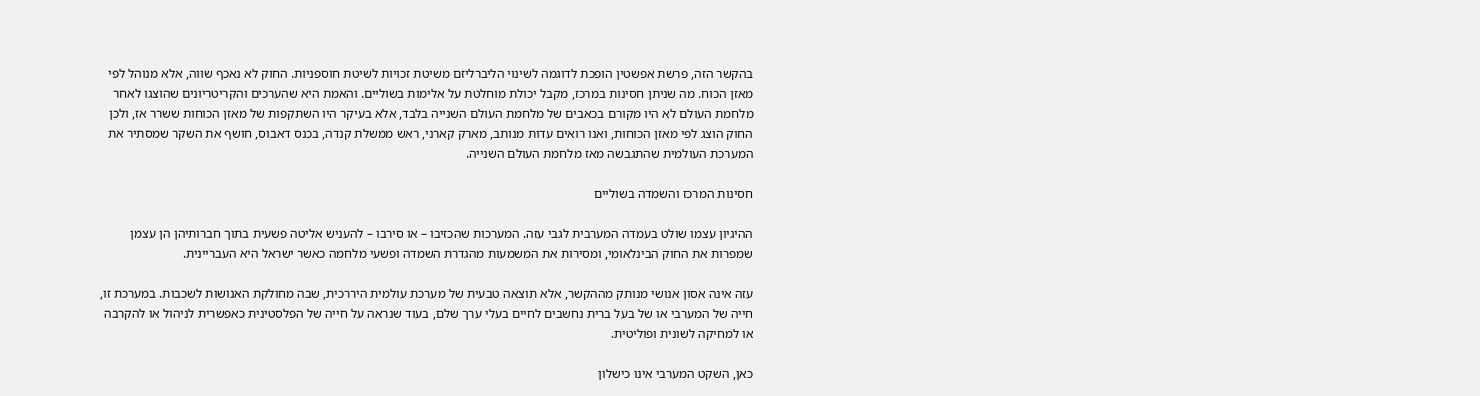בהקשר הזה, פרשת אפשטין הופכת לדוגמה לשינוי הליברליזם משיטת זכויות לשיטת חוספניות. החוק לא נאכף שווה, אלא מנוהל לפי מאזן הכוח. מה שניתן חסינות במרכז, מקבל יכולת מוחלטת על אלימות בשוליים. והאמת היא שהערכים והקריטריונים שהוצגו לאחר מלחמת העולם לא היו מקורם בכאבים של מלחמת העולם השנייה בלבד, אלא בעיקר היו השתקפות של מאזן הכוחות ששרר אז, ולכן החוק הוצג לפי מאזן הכוחות, ואנו רואים עדות מנותב, מארק קארני, ראש ממשלת קנדה, בכנס דאבוס, חושף את השקר שמסתיר את המערכת העולמית שהתגבשה מאז מלחמת העולם השנייה.

חסינות המרכז והשמדה בשוליים

ההיגיון עצמו שולט בעמדה המערבית לגבי עזה. המערכות שהכזיבו – או סירבו – להעניש אליטה פשעית בתוך חברותיהן הן עצמן שמפרות את החוק הבינלאומי, ומסירות את המשמעות מהגדרת השמדה ופשעי מלחמה כאשר ישראל היא העבריינית.

עזה אינה אסון אנושי מנותק מההקשר, אלא תוצאה טבעית של מערכת עולמית היררכית, שבה מחולקת האנושות לשכבות. במערכת זו, חייה של המערבי או של בעל ברית נחשבים לחיים בעלי ערך שלם, בעוד שנראה על חייה של הפלסטינית כאפשרית לניהול או להקרבה או למחיקה לשונית ופוליטית.

כאן, השקט המערבי אינו כישלון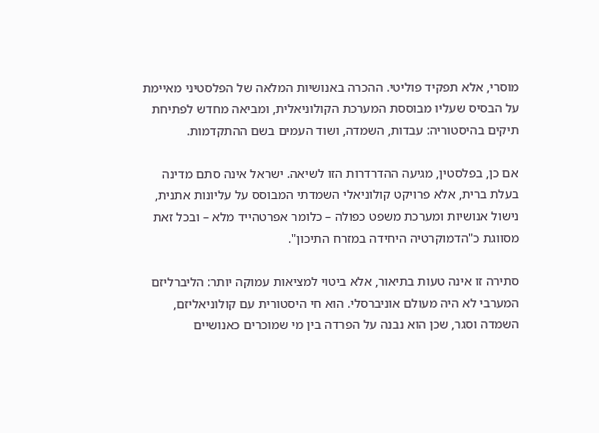מוסרי, אלא תפקיד פוליטי. ההכרה באנושיות המלאה של הפלסטיני מאיימת על הבסיס שעליו מבוססת המערכת הקולוניאלית, ומביאה מחדש לפתיחת תיקים בהיסטוריה: עבדות, השמדה, ושוד העמים בשם ההתקדמות.

אם כן, בפלסטין, מגיעה ההדרדרות הזו לשיאה. ישראל אינה סתם מדינה בעלת ברית, אלא פרויקט קולוניאלי השמדתי המבוסס על עליונות אתנית, נישול אנושיות ומערכת משפט כפולה – כלומר אפרטהייד מלא – ובכל זאת מסווגת כ"הדמוקרטיה היחידה במזרח התיכון".

סתירה זו אינה טעות בתיאור, אלא ביטוי למציאות עמוקה יותר: הליברליזם המערבי לא היה מעולם אוניברסלי. הוא חי היסטורית עם קולוניאליזם, השמדה וסגר, שכן הוא נבנה על הפרדה בין מי שמוכרים כאנושיים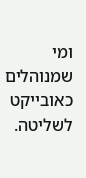ומי שמנוהלים כאובייקט לשליטה.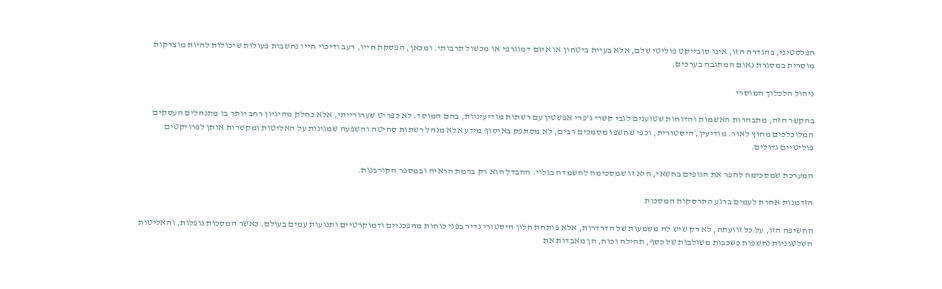הפלסטיני, בהגדרה הזו, אינו סובייקט פוליטי שלם, אלא בעיית ביטחון או איום דמוגרפי או מכשול תרבותי. ומכאן, הפסקת חייו, רעב ודיכוי חייו נחשבות פעולות שיכולות להיות מוצדקות מוסרית במסגרת נאום המתגבה בערכים.

ניהול הלכלוך המוסרי

בהקשר הזה, מתבהרות האשמות והדוחות שטוענים לגבי קשרי ג'פרי אפשטין עם רשתות מודיעיניות, בהם המוסד. לא כפריט שערורייתי, אלא כחלק מהיגיון רחב יותר בו מתנהלים העסקים המלוכלכים מחוץ לאור. מודיעין, היסטורית, וכפי שחשפו מסמכים רבים, לא מסתפק באיסוף מידע אלא מנהל רשתות סחיטה והשפעה שמגינות על האליטות ומקשרות אותן לפרויקטים פוליטיים גדולים.

המערכת שמסכימה להפר את הגופים בחשאי, היא זו שמסכימה להשמדה בגלוי. ההבדל הוא רק ברמת הראיה ובמספר הקורבנות.

הזדמנות אחרת לעמים ברגע התרסקות המסכות

החשיפה הזו, על כל זוועתה, לא רק שיש לה משמעות של הדרדרות, אלא פותחת חלון היסטורי נדיר בפני כוחות מהפכניים ודמוקרטיים ותנועות עמים בעולם. כאשר המסכות נופלות, והאליטות השלטוניות נחשפות כשכבות משולבות של כסף, תהילה וכוח, הן מאבדות את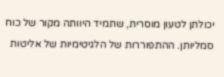יכולתן לטעון מוסרית, שתמיד היוותה מקור של כוח סמליותן. ההתפוררות של הלגיטימיות של אליטות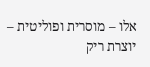אלו – מוסרית ופוליטית – יוצרת ריק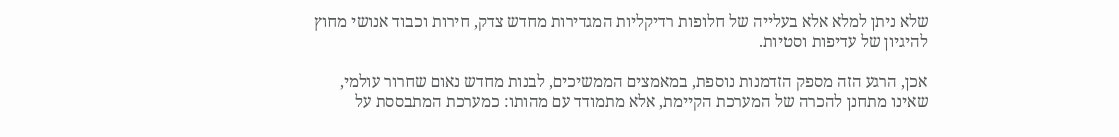שלא ניתן למלא אלא בעלייה של חלופות רדיקליות המגדירות מחדש צדק, חירות וכבוד אנושי מחוץ להיגיון של עדיפות וסטיות.

אכן, הרגע הזה מספק הזדמנות נוספת, במאמצים הממשיכים, לבנות מחדש נאום שחרור עולמי, שאינו מתחנן להכרה של המערכת הקיימת, אלא מתמודד עם מהותו: כמערכת המתבססת על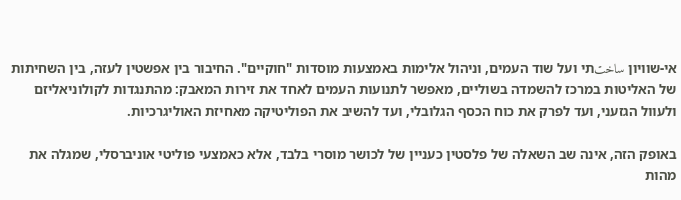אי-שוויון ساختתי ועל שוד העמים, וניהול אלימות באמצעות מוסדות "חוקיים". החיבור בין אפשטין לעזה, בין השחיתות של האליטות במרכז להשמדה בשוליים, מאפשר לתנועות העמים לאחד את זירות המאבק: מהתנגדות לקולוניאליזם ולעוול הגזעני, ועד לפרק את כוח הכסף הגלובלי, ועד להשיב את הפוליטיקה מאחיזת האוליגרכיות.

באופק הזה, אינה שב השאלה של פלסטין כעניין של לכושר מוסרי בלבד, אלא כאמצעי פוליטי אוניברסלי, שמגלה את מהות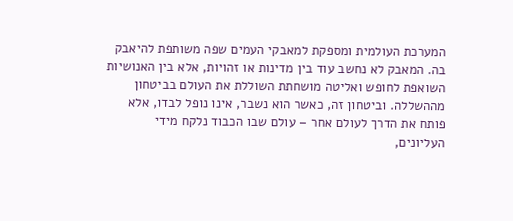המערכת העולמית ומספקת למאבקי העמים שפה משותפת להיאבק בה. המאבק לא נחשב עוד בין מדינות או זהויות, אלא בין האנושיות השואפת לחופש ואליטה מושחתת השוללת את העולם בביטחון מההשללה. וביטחון זה, כאשר הוא נשבר, אינו נופל לבדו, אלא פותח את הדרך לעולם אחר – עולם שבו הכבוד נלקח מידי העליונים,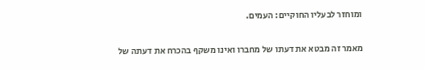ומוחזר לבעליו החוקיים: העמים.

מאמר זה מבטא את דעתו של מחברו ואינו משקף בהכרח את דעתה של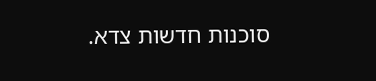סוכנות חדשות צדא.